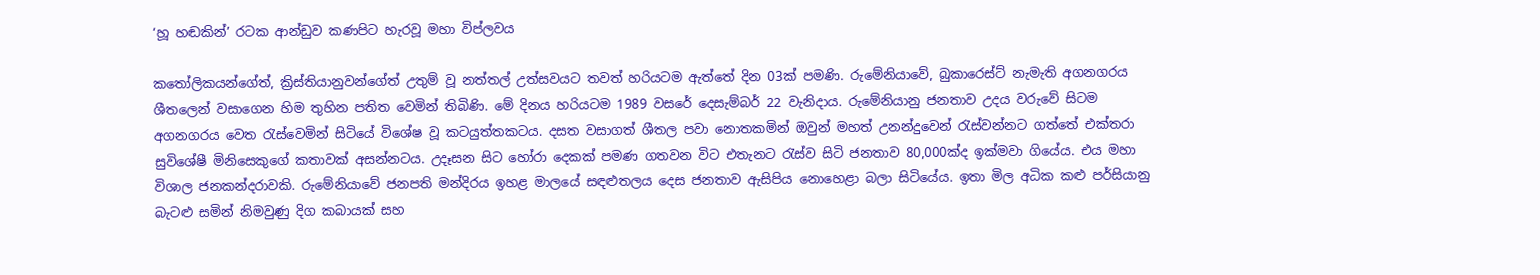‘හූ හඬකින්’ රටක ආන්ඩුව කණපිට හැරවූ මහා විප්ලවය

කතෝලිකයන්ගේත්, ක්‍රිස්තියානුවන්ගේත් උතුම් වූ නත්තල් උත්සවයට තවත් හරියටම ඇත්තේ දින 03ක් පමණි. රුමේනියාවේ, බුකාරෙස්ට් නැමැති අගනගරය ශීතලෙන් වසාගෙන හිම තුහින පතිත වෙමින් තිබිණි. මේ දිනය හරියටම 1989 වසරේ දෙසැම්බර් 22 වැනිදාය. රුමේනියානු ජනතාව උදය වරුවේ සිටම අගනගරය වෙත රැස්වෙමින් සිටියේ විශේෂ වූ කටයුත්තකටය. දසත වසාගත් ශීතල පවා නොතකමින් ඔවුන් මහත් උනන්දුවෙන් රැස්වන්නට ගත්තේ එක්තරා සුවිශේෂී මිනිසෙකුගේ කතාවක් අසන්නටය. උදෑසන සිට හෝරා දෙකක් පමණ ගතවන විට එතැනට රැස්ව සිටි ජනතාව 80,000ක්ද ඉක්මවා ගියේය. එය මහා විශාල ජනකන්දරාවකි. රුමේනියාවේ ජනපති මන්දිරය ඉහළ මාලයේ සඳළුතලය දෙස ජනතාව ඇසිපිය නොහෙළා බලා සිටියේය. ඉතා මිල අධික කළු පර්සියානු බැටළු සමින් නිමවුණු දිග කබායක් සහ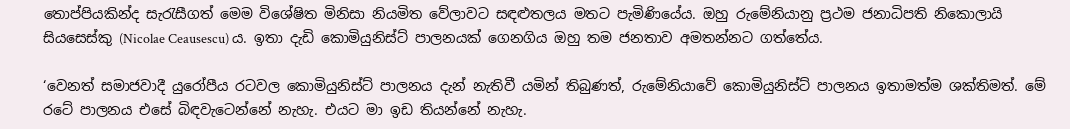තොප්පියකින්ද සැරැසීගත් මෙම විශේෂිත මිනිසා නියමිත වේලාවට සඳළුතලය මතට පැමිණියේය. ඔහු රුමේනියානු ප්‍රථම ජනාධිපති නිකොලායි සියසෙස්කු (Nicolae Ceausescu) ය. ඉතා දැඩි කොමියුනිස්ට් පාලනයක් ගෙනගිය ඔහු තම ජනතාව අමතන්නට ගත්තේය.

‘වෙනත් සමාජවාදී යුරෝපීය රටවල කොමියුනිස්ට් පාලනය දැන් නැතිවී යමින් තිබුණත්, රුමේනියාවේ කොමියුනිස්ට් පාලනය ඉතාමත්ම ශක්තිමත්. මේ රටේ පාලනය එසේ බිඳවැටෙන්නේ නැහැ. එයට මා ඉඩ තියන්නේ නැහැ.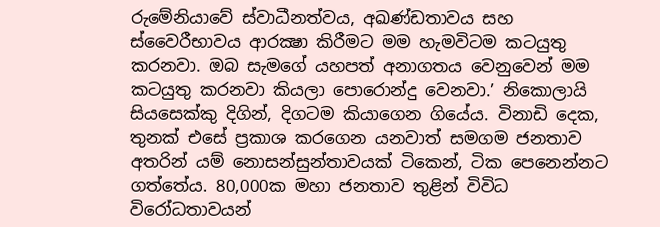රුමේනියාවේ ස්වාධීනත්වය, අඛණ්ඩතාවය සහ ස්වෛරීභාවය ආරක්‍ෂා කිරීමට මම හැමවිටම කටයුතු කරනවා. ඔබ සැමගේ යහපත් අනාගතය වෙනුවෙන් මම කටයුතු කරනවා කියලා පොරොන්දු වෙනවා.’ නිකොලායි සියසෙක්කු දිගින්, දිගටම කියාගෙන ගියේය. විනාඩි දෙක, තුනක් එසේ ප්‍රකාශ කරගෙන යනවාත් සමගම ජනතාව අතරින් යම් නොසන්සුන්තාවයක් ටිකෙන්, ටික පෙනෙන්නට ගත්තේය. 80,000ක මහා ජනතාව තුළින් විවිධ විරෝධතාවයන්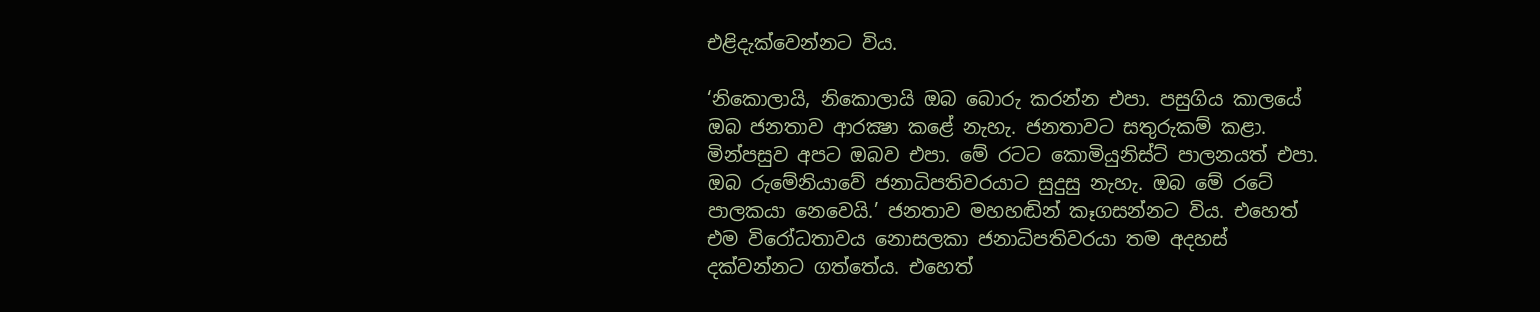එළිදැක්වෙන්නට විය.

‘නිකොලායි, නිකොලායි ඔබ බොරු කරන්න එපා. පසුගිය කාලයේ ඔබ ජනතාව ආරක්‍ෂා කළේ නැහැ. ජනතාවට සතුරුකම් කළා. මින්පසුව අපට ඔබව එපා. මේ රටට කොමියුනිස්ට් පාලනයත් එපා. ඔබ රුමේනියාවේ ජනාධිපතිවරයාට සුදුසු නැහැ. ඔබ මේ රටේ පාලකයා නෙවෙයි.’ ජනතාව මහහඬින් කෑගසන්නට විය. එහෙත් එම විරෝධතාවය නොසලකා ජනාධිපතිවරයා තම අදහස් දක්වන්නට ගත්තේය. එහෙත්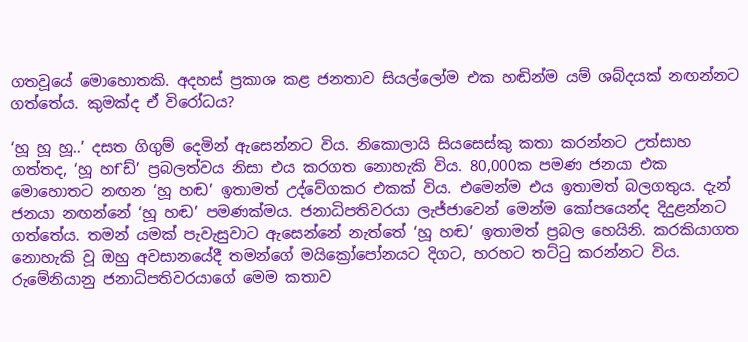ගතවූයේ මොහොතකි. අදහස් ප්‍රකාශ කළ ජනතාව සියල්ලෝම එක හඬින්ම යම් ශබ්දයක් නඟන්නට ගත්තේය. කුමක්ද ඒ විරෝධය?

‘හූ හූ හූ..’ දසත ගිගුම් දෙමින් ඇසෙන්නට විය. නිකොලායි සියසෙස්කු කතා කරන්නට උත්සාහ ගත්තද, ‘හූ හf`ඩ්’ ප්‍රබලත්වය නිසා එය කරගත නොහැකි විය. 80,000ක පමණ ජනයා එක මොහොතට නඟන ‘හූ හඬ’ ඉතාමත් උද්වේගකර එකක් විය. එමෙන්ම එය ඉතාමත් බලගතුය. දැන් ජනයා නඟන්නේ ‘හූ හඬ’ පමණක්මය. ජනාධිපතිවරයා ලැජ්ජාවෙන් මෙන්ම කෝපයෙන්ද දිදුළන්නට ගත්තේය. තමන් යමක් පැවැසුවාට ඇසෙන්නේ නැත්තේ ‘හූ හඬ’ ඉතාමත් ප්‍රබල හෙයිනි. කරකියාගත නොහැකි වූ ඔහු අවසානයේදී තමන්ගේ මයික්‍රෝපෝනයට දිගට, හරහට තට්ටු කරන්නට විය. රුමේනියානු ජනාධිපතිවරයාගේ මෙම කතාව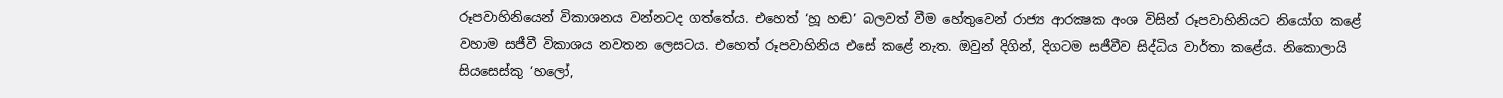රූපවාහිනියෙන් විකාශනය වන්නටද ගත්තේය. එහෙත් ‘හූ හඬ’ බලවත් වීම හේතුවෙන් රාජ්‍ය ආරක්‍ෂක අංශ විසින් රූපවාහිනියට නියෝග කළේ වහාම සජීවී විකාශය නවතන ලෙසටය. එහෙත් රූපවාහිනිය එසේ කළේ නැත. ඔවුන් දිගින්, දිගටම සජීවීව සිද්ධිය වාර්තා කළේය. නිකොලායි සියසෙස්කු ‘හලෝ,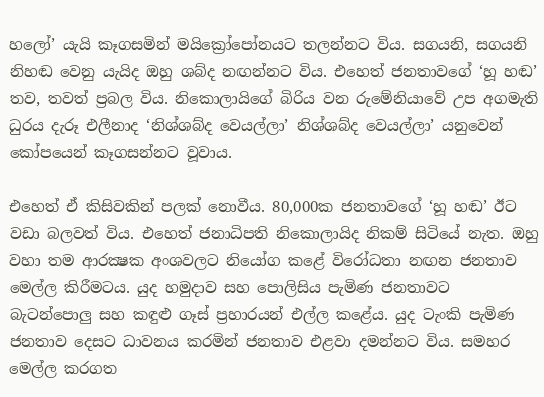හලෝ’ යැයි කෑගසමින් මයික්‍රෝපෝනයට තලන්නට විය. සගයනි, සගයනි නිහඬ වෙනු යැයිද ඔහු ශබ්ද නඟන්නට විය. එහෙත් ජනතාවගේ ‘හූ හඬ’ තව, තවත් ප්‍රබල විය. නිකොලායිගේ බිරිය වන රුමේනියාවේ උප අගමැති ධුරය දැරූ එලීනාද ‘නිශ්ශබ්ද වෙයල්ලා’ නිශ්ශබ්ද වෙයල්ලා’ යනුවෙන් කෝපයෙන් කෑගසන්නට වූවාය.

එහෙත් ඒ කිසිවකින් පලක් නොවීය. 80,000ක ජනතාවගේ ‘හූ හඬ’ ඊට වඩා බලවත් විය. එහෙත් ජනාධිපති නිකොලායිද නිකම් සිටියේ නැත. ඔහු වහා තම ආරක්‍ෂක අංශවලට නියෝග කළේ විරෝධතා නඟන ජනතාව මෙල්ල කිරීමටය. යුද හමුදාව සහ පොලිසිය පැමිණ ජනතාවට බැටන්පොලු සහ කඳුළු ගෑස් ප්‍රහාරයන් එල්ල කළේය. යුද ටැංකි පැමිණ ජනතාව දෙසට ධාවනය කරමින් ජනතාව එළවා දමන්නට විය. සමහර මෙල්ල කරගත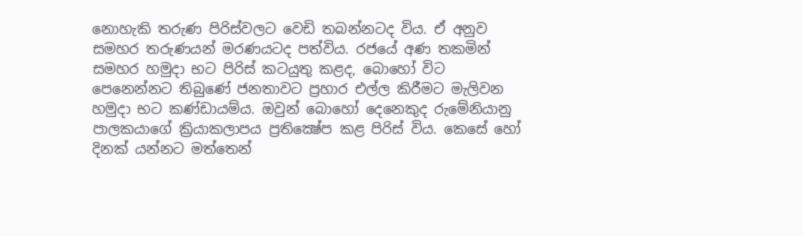නොහැකි තරුණ පිරිස්වලට වෙඩි තබන්නටද විය. ඒ අනුව සමහර තරුණයන් මරණයටද පත්විය. රජයේ අණ තකමින් සමහර හමුදා භට පිරිස් කටයුතු කළද, බොහෝ විට පෙනෙන්නට තිබුණේ ජනතාවට ප්‍රහාර එල්ල කිරීමට මැලිවන හමුදා භට කණ්ඩායම්ය. ඔවුන් බොහෝ දෙනෙකුද රුමේනියානු පාලකයාගේ ක්‍රියාකලාපය ප්‍රතික්‍ෂේප කළ පිරිස් විය. කෙසේ හෝ දිනක් යන්නට මත්තෙන්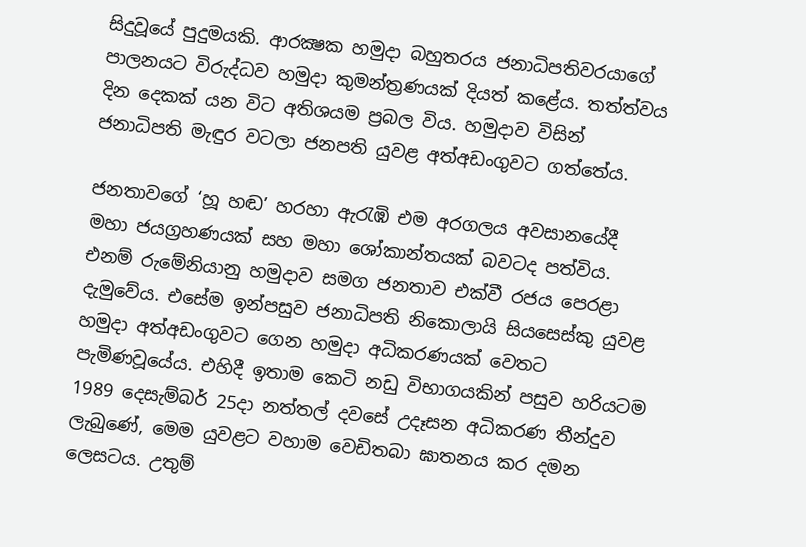සිදුවූයේ පුදුමයකි. ආරක්‍ෂක හමුදා බහුතරය ජනාධිපතිවරයාගේ පාලනයට විරුද්ධව හමුදා කුමන්ත්‍රණයක් දියත් කළේය. තත්ත්වය දින දෙකක් යන විට අතිශයම ප්‍රබල විය. හමුදාව විසින් ජනාධිපති මැඳුර වටලා ජනපති යුවළ අත්අඩංගුවට ගත්තේය.

ජනතාවගේ ‘හූ හඬ’ හරහා ඇරැඹි එම අරගලය අවසානයේදී මහා ජයග්‍රහණයක් සහ මහා ශෝකාන්තයක් බවටද පත්විය. එනම් රුමේනියානු හමුදාව සමග ජනතාව එක්වී රජය පෙරළා දැමුවේය. එසේම ඉන්පසුව ජනාධිපති නිකොලායි සියසෙස්කු යුවළ හමුදා අත්අඩංගුවට ගෙන හමුදා අධිකරණයක් වෙතට පැමිණවූයේය. එහිදී ඉතාම කෙටි නඩු විභාගයකින් පසුව හරියටම 1989 දෙසැම්බර් 25දා නත්තල් දවසේ උදෑසන අධිකරණ තීන්දුව ලැබුණේ, මෙම යුවළට වහාම වෙඩිතබා ඝාතනය කර දමන ලෙසටය. උතුම්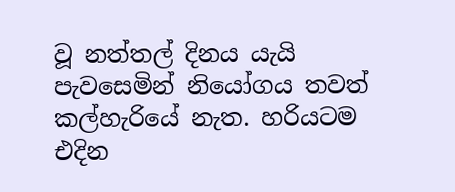වූ නත්තල් දිනය යැයි පැවසෙමින් නියෝගය තවත් කල්හැරියේ නැත. හරියටම එදින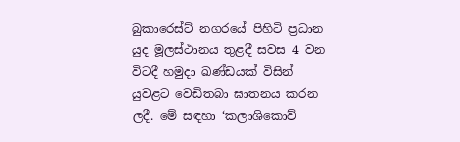බුකාරෙස්ට් නගරයේ පිහිටි ප්‍රධාන යුද මූලස්ථානය තුළදී සවස 4 වන විටදී හමුදා ඛණ්ඩයක් විසින් යුවළට වෙඩිතබා ඝාතනය කරන ලදී. මේ සඳහා ‘කලාශිකොව්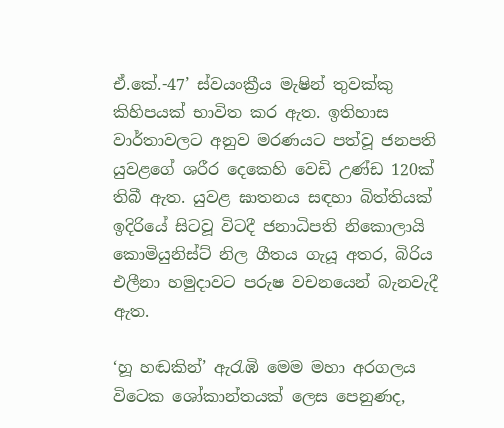ඒ.කේ.-47’ ස්වයංක්‍රීය මැෂින් තුවක්කු කිහිපයක් භාවිත කර ඇත. ඉතිහාස වාර්තාවලට අනුව මරණයට පත්වූ ජනපති යුවළගේ ශරීර දෙකෙහි වෙඩි උණ්ඩ 120ක් තිබී ඇත. යුවළ ඝාතනය සඳහා බිත්තියක් ඉදිරියේ සිටවූ විටදී ජනාධිපති නිකොලායි කොමියුනිස්ට් නිල ගීතය ගැයූ අතර, බිරිය එලීනා හමුදාවට පරුෂ වචනයෙන් බැනවැදී ඇත.

‘හූ හඬකින්’ ඇරැඹි මෙම මහා අරගලය විටෙක ශෝකාන්තයක් ලෙස පෙනුණද,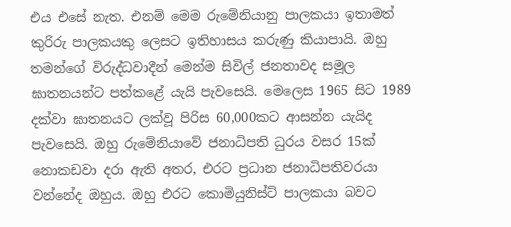එය එසේ නැත. එනම් මෙම රුමේනියානු පාලකයා ඉතාමත් කුරිරු පාලකයකු ලෙසට ඉතිහාසය කරුණු කියාපායි. ඔහු තමන්ගේ විරුද්ධවාදීන් මෙන්ම සිවිල් ජනතාවද සමූල ඝාතනයන්ට පත්කළේ යැයි පැවසෙයි. මෙලෙස 1965 සිට 1989 දක්වා ඝාතනයට ලක්වූ පිරිස 60,000කට ආසන්න යැයිද පැවසෙයි. ඔහු රුමේනියාවේ ජනාධිපති ධුරය වසර 15ක් නොකඩවා දරා ඇති අතර, එරට ප්‍රධාන ජනාධිපතිවරයා වන්නේද ඔහුය. ඔහු එරට කොමියුනිස්ට් පාලකයා බවට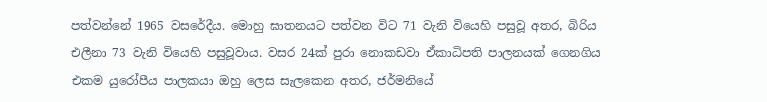පත්වන්නේ 1965 වසරේදීය. මොහු ඝාතනයට පත්වන විට 71 වැනි වියෙහි පසුවූ අතර, බිරිය එලීනා 73 වැනි වියෙහි පසුවූවාය. වසර 24ක් පුරා නොකඩවා ඒකාධිපති පාලනයක් ගෙනගිය එකම යුරෝපීය පාලකයා ඔහු ලෙස සැලකෙන අතර, ජර්මනියේ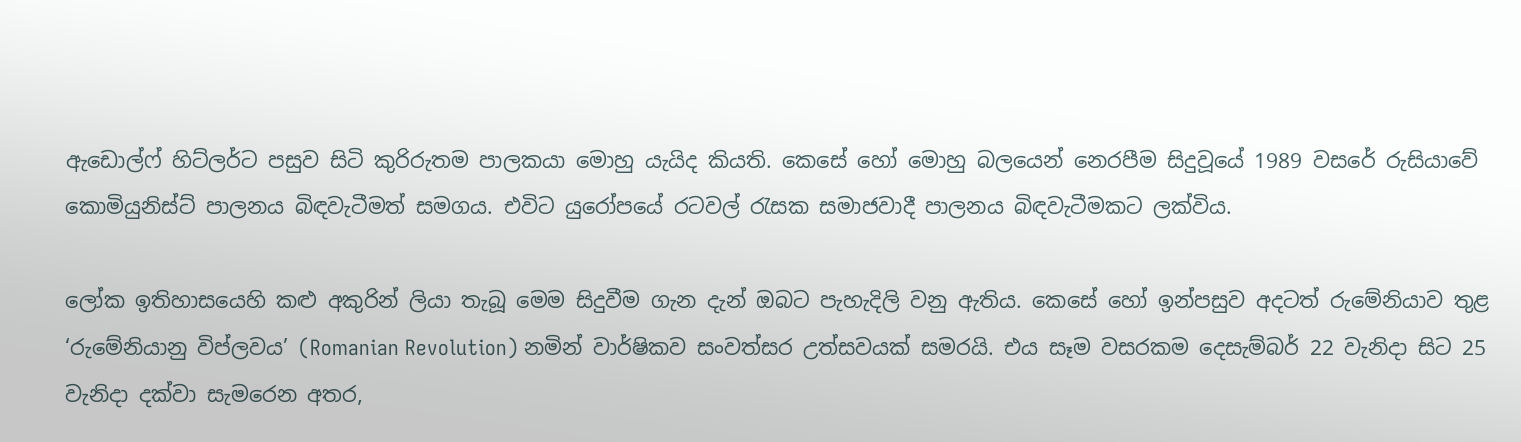ඇඩොල්ෆ් හිට්ලර්ට පසුව සිටි කුරිරුතම පාලකයා මොහු යැයිද කියති. කෙසේ හෝ මොහු බලයෙන් නෙරපීම සිදුවූයේ 1989 වසරේ රුසියාවේ කොමියුනිස්ට් පාලනය බිඳවැටීමත් සමගය. එවිට යුරෝපයේ රටවල් රැසක සමාජවාදී පාලනය බිඳවැටීමකට ලක්විය.

ලෝක ඉතිහාසයෙහි කළු අකුරින් ලියා තැබූ මෙම සිදුවීම ගැන දැන් ඔබට පැහැදිලි වනු ඇතිය. කෙසේ හෝ ඉන්පසුව අදටත් රුමේනියාව තුළ ‘රුමේනියානු විප්ලවය’ (Romanian Revolution) නමින් වාර්ෂිකව සංවත්සර උත්සවයක් සමරයි. එය සෑම වසරකම දෙසැම්බර් 22 වැනිදා සිට 25 වැනිදා දක්වා සැමරෙන අතර,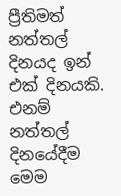ප්‍රීතිමත් නත්තල් දිනයද ඉන් එක් දිනයකි. එනම් නත්තල් දිනයේදීම මෙම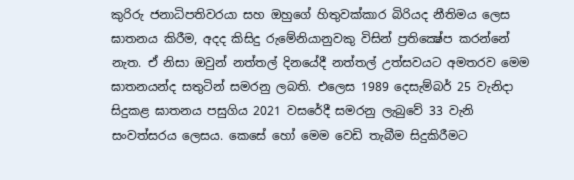කුරිරු ජනාධිපතිවරයා සහ ඔහුගේ හිතුවක්කාර බිරියද නීතිමය ලෙස ඝාතනය කිරීම, අදද කිසිදු රුමේනියානුවකු විසින් ප්‍රතික්‍ෂේප කරන්නේ නැත. ඒ නිසා ඔවුන් නත්තල් දිනයේදී නත්තල් උත්සවයට අමතරව මෙම ඝාතනයන්ද සතුටින් සමරනු ලබති. එලෙස 1989 දෙසැම්බර් 25 වැනිදා සිදුකළ ඝාතනය පසුගිය 2021 වසරේදී සමරනු ලැබුවේ 33 වැනි සංවත්සරය ලෙසය. කෙසේ හෝ මෙම වෙඩි තැබීම සිදුකිරීමට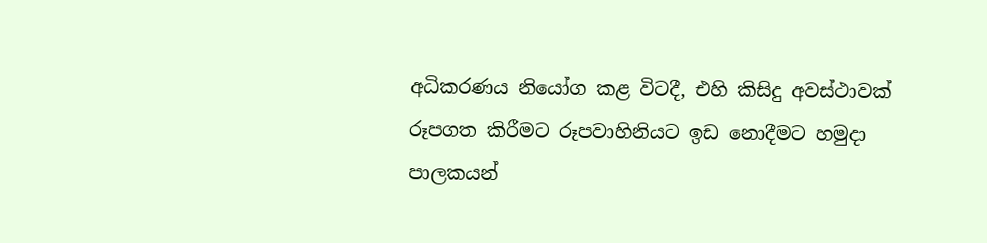අධිකරණය නියෝග කළ විටදී, එහි කිසිදු අවස්ථාවක් රූපගත කිරීමට රූපවාහිනියට ඉඩ නොදීමට හමුදා පාලකයන්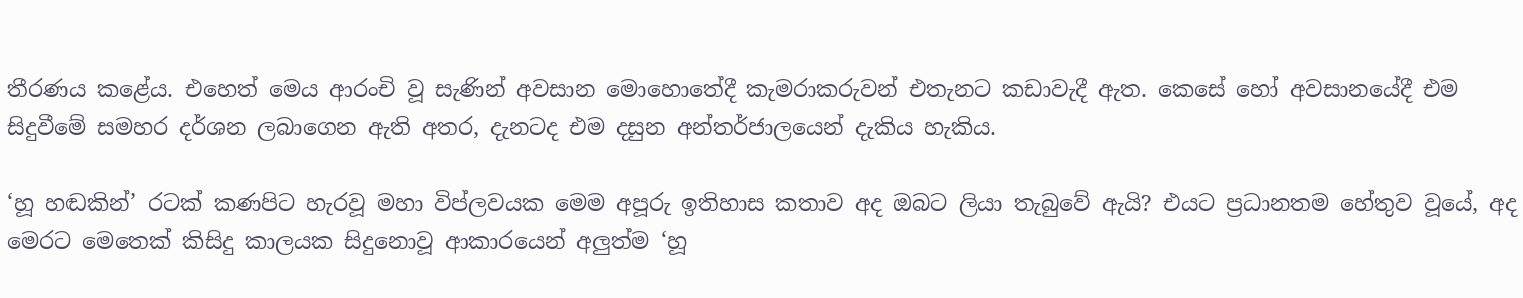තීරණය කළේය. එහෙත් මෙය ආරංචි වූ සැණින් අවසාන මොහොතේදී කැමරාකරුවන් එතැනට කඩාවැදී ඇත. කෙසේ හෝ අවසානයේදී එම සිදුවීමේ සමහර දර්ශන ලබාගෙන ඇති අතර, දැනටද එම දසුන අන්තර්ජාලයෙන් දැකිය හැකිය.

‘හූ හඬකින්’ රටක් කණපිට හැරවූ මහා විප්ලවයක මෙම අපූරු ඉතිහාස කතාව අද ඔබට ලියා තැබුවේ ඇයි? එයට ප්‍රධානතම හේතුව වූයේ, අද මෙරට මෙතෙක් කිසිදු කාලයක සිදුනොවූ ආකාරයෙන් අලුත්ම ‘හූ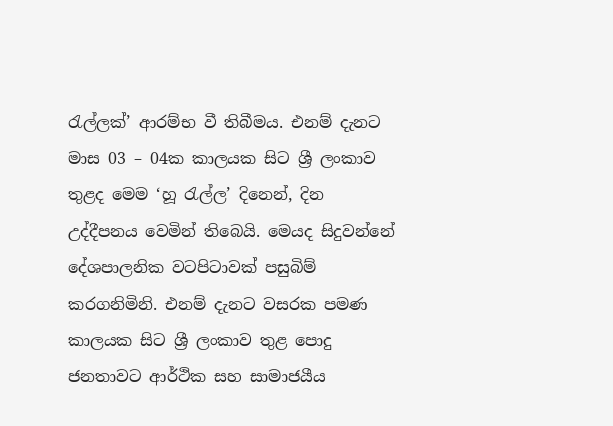රැල්ලක්’ ආරම්භ වී තිබීමය. එනම් දැනට මාස 03 – 04ක කාලයක සිට ශ්‍රී ලංකාව තුළද මෙම ‘හූ රැල්ල’ දිනෙන්, දින උද්දීපනය වෙමින් තිබෙයි. මෙයද සිදුවන්නේ දේශපාලනික වටපිටාවක් පසුබිම් කරගනිමිනි. එනම් දැනට වසරක පමණ කාලයක සිට ශ්‍රී ලංකාව තුළ පොදු ජනතාවට ආර්ථික සහ සාමාජයීය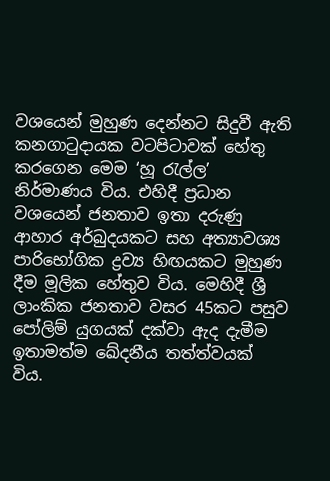වශයෙන් මුහුණ දෙන්නට සිදුවී ඇති කනගාටුදායක වටපිටාවක් හේතු කරගෙන මෙම ‘හූ රැල්ල’ නිර්මාණය විය. එහිදී ප්‍රධාන වශයෙන් ජනතාව ඉතා දරුණු ආහාර අර්බුදයකට සහ අත්‍යාවශ්‍ය පාරිභෝගික ද්‍රව්‍ය හිඟයකට මුහුණ දීම මූලික හේතුව විය. මෙහිදී ශ්‍රී ලාංකික ජනතාව වසර 45කට පසුව පෝලිම් යුගයක් දක්වා ඇද දැමීම ඉතාමත්ම ඛේදනීය තත්ත්වයක් විය.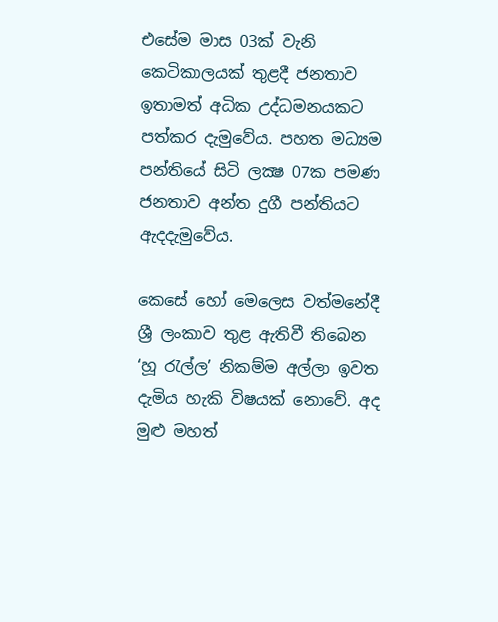එසේම මාස 03ක් වැනි කෙටිකාලයක් තුළදී ජනතාව ඉතාමත් අධික උද්ධමනයකට පත්කර දැමුවේය. පහත මධ්‍යම පන්තියේ සිටි ලක්‍ෂ 07ක පමණ ජනතාව අන්ත දුගී පන්තියට ඇදදැමුවේය.

කෙසේ හෝ මෙලෙස වත්මනේදී ශ්‍රී ලංකාව තුළ ඇතිවී තිබෙන ‘හූ රැල්ල’ නිකම්ම අල්ලා ඉවත දැමිය හැකි විෂයක් නොවේ. අද මුළු මහත්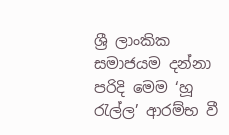ශ්‍රී ලාංකික සමාජයම දන්නා පරිදි මෙම ‘හූ රැල්ල’ ආරම්භ වී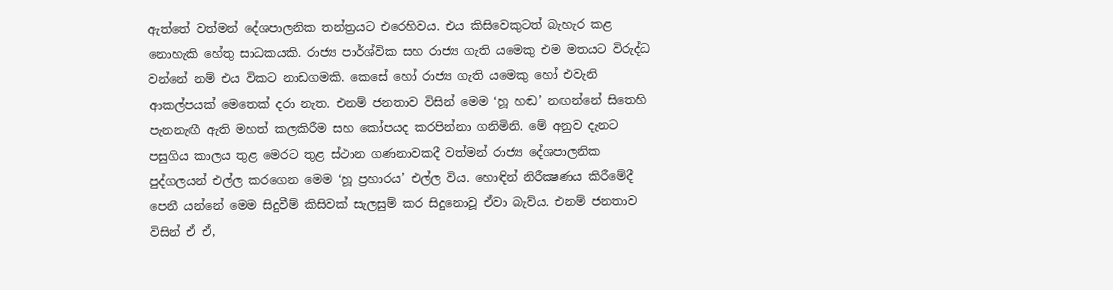ඇත්තේ වත්මන් දේශපාලනික තන්ත්‍රයට එරෙහිවය. එය කිසිවෙකුටත් බැහැර කළ නොහැකි හේතු සාධකයකි. රාජ්‍ය පාර්ශ්වික සහ රාජ්‍ය ගැති යමෙකු එම මතයට විරුද්ධ වන්නේ නම් එය විකට නාඩගමකි. කෙසේ හෝ රාජ්‍ය ගැති යමෙකු හෝ එවැනි ආකල්පයක් මෙතෙක් දරා නැත. එනම් ජනතාව විසින් මෙම ‘හූ හඬ’ නඟන්නේ සිතෙහි පැනනැඟී ඇති මහත් කලකිරීම සහ කෝපයද කරපින්නා ගනිමිනි. මේ අනුව දැනට පසුගිය කාලය තුළ මෙරට තුළ ස්ථාන ගණනාවකදී වත්මන් රාජ්‍ය දේශපාලනික පුද්ගලයන් එල්ල කරගෙන මෙම ‘හූ ප්‍රහාරය’ එල්ල විය. හොඳින් නිරීක්‍ෂණය කිරීමේදී පෙනී යන්නේ මෙම සිදුවීම් කිසිවක් සැලසුම් කර සිදුනොවූ ඒවා බැව්ය. එනම් ජනතාව විසින් ඒ ඒ,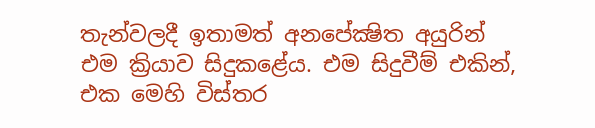තැන්වලදී ඉතාමත් අනපේක්‍ෂිත අයුරින් එම ක්‍රියාව සිදුකළේය. එම සිදුවීම් එකින්, එක මෙහි විස්තර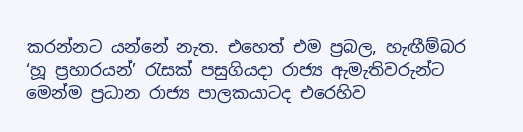කරන්නට යන්නේ නැත. එහෙත් එම ප්‍රබල, හැඟීම්බර ‘හූ ප්‍රහාරයන්’ රැසක් පසුගියදා රාජ්‍ය ඇමැතිවරුන්ට මෙන්ම ප්‍රධාන රාජ්‍ය පාලකයාටද එරෙහිව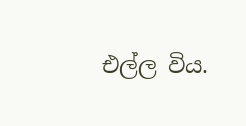එල්ල විය.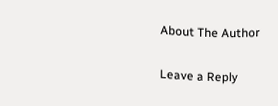About The Author

Leave a Reply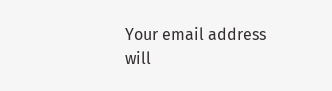Your email address will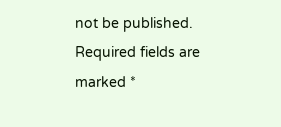not be published. Required fields are marked *